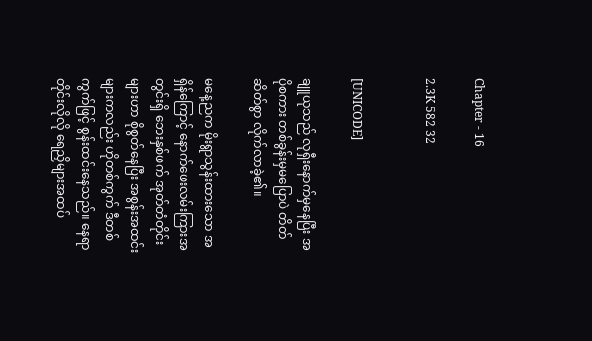Chapter - 16

2.3K 582 32


[UNICODE]

ချူယုသည် လုရှီးနောက်မှနေပြီး အပိုစကား တစ်ခွန်းမှမပြောပဲ တိတ်ဆိတ်စွာ လိုက်လာခဲ့၏။

မနေ့ညက မိုးရွာသွန်းထားသော အရှိန်ကြောင့် နောက်ဖေးလမ်းကြားအတွင်းရှိ ဘေးနှစ်ဖက် အုတ်တံတိုင်းများဟာ စိုစွတ်နေပြီး အစွန်းအထင်းများကလည်း ဟိုတစ်ကွက် ဒီတစ်ကွက်ဖြင့် စွန်းထင်းနေသည်။ နေရာတိုင်းလိုလို ရေညှိများအထပ်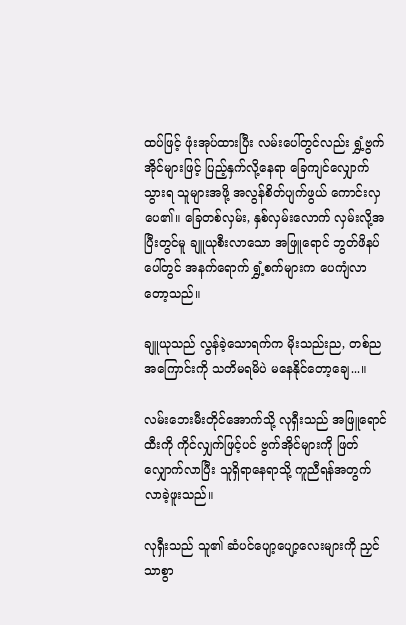ထပ်ဖြင့် ဖုံးအုပ်ထားပြီး လမ်းပေါ်တွင်လည်း ရွှံ့ဗွက်အိုင်များဖြင့် ပြည့်နှက်လို့နေရာ ခြေကျင်လျှောက်သွားရ သူများအဖို့ အလွန်စိတ်ပျက်ဖွယ် ကောင်းလှပေ၏။ ခြေတစ်လှမ်း, နှစ်လှမ်းလောက် လှမ်းလို့အပြီးတွင်မူ ချူယုစီးလာသော အဖြူရောင် ဘွတ်ဖိနပ်ပေါ်တွင် အနက်ရောက် ရွှံ့စက်များက ပေကျံလာတော့သည်။

ချူယုသည် လွန်ခဲ့သောရက်က မိုးသည်းည, တစ်ညအကြောင်းကို သတိမရမိပဲ မနေနိုင်တော့ချေ...။

လမ်းဘေးမီးတိုင်အောက်သို့ လုရှီးသည် အဖြူရောင်ထီးကို ကိုင်လျှက်ဖြင့်ပင် ဗွက်အိုင်များကို ဖြတ်လျှောက်လာပြီး သူရှိရာနေရာသို့ ကူညီရန်အတွက် လာခဲ့ဖူးသည်။

လုရှီးသည် သူ၏ ဆံပင်ပျော့ပျော့လေးများကို ညှင်သာစွာ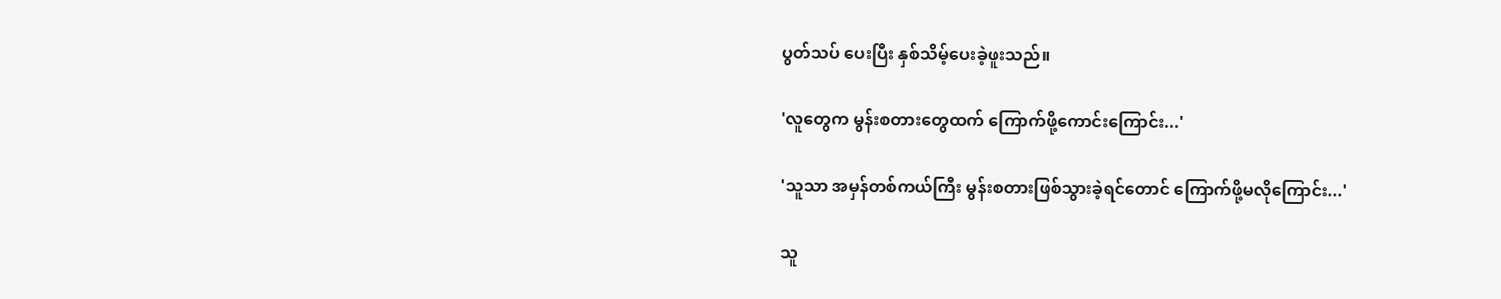ပွတ်သပ် ပေးပြီး နှစ်သိမ့်ပေးခဲ့ဖူးသည်။

'လူတွေက မွန်းစတားတွေထက် ကြောက်ဖို့ကောင်းကြောင်း...'

'သူသာ အမှန်တစ်ကယ်ကြီး မွန်းစတားဖြစ်သွားခဲ့ရင်တောင် ကြောက်ဖို့မလိုကြောင်း...'

သူ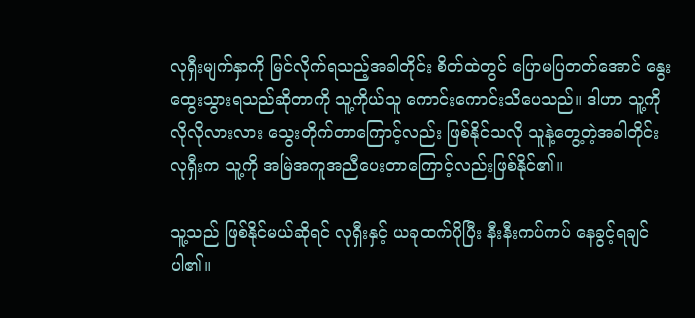လုရှီးမျက်နှာကို မြင်လိုက်ရသည့်အခါတိုင်း စိတ်ထဲတွင် ပြောမပြတတ်အောင် နွေးထွေးသွားရသည်ဆိုတာကို သူ့ကိုယ်သူ ကောင်းကောင်းသိပေသည်။ ဒါဟာ သူ့ကို လိုလိုလားလား သွေးတိုက်တာကြောင့်လည်း ဖြစ်နိုင်သလို သူနဲ့တွေ့တဲ့အခါတိုင်း လုရှီးက သူ့ကို အမြဲအကူအညီပေးတာကြောင့်လည်းဖြစ်နိုင်၏။

သူ့သည် ဖြစ်နိုင်မယ်ဆိုရင် လုရှီးနှင့် ယခုထက်ပိုပြီး နီးနီးကပ်ကပ် နေခွင့်ရချင်ပါ၏။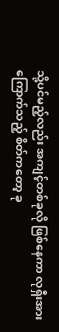သို့ပင်မည့်လည်း အကျင့်တစ်ခုလို ဖြစ်နေကာ လုရှီးအား ကြောက်သည့် စိတ်ကတော့ ခု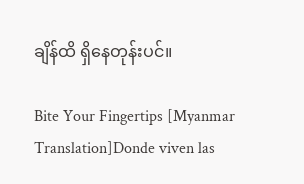ချိန်ထိ ရှိနေတုန်းပင်။

Bite Your Fingertips [Myanmar Translation]Donde viven las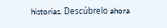historias. Descúbrelo ahora